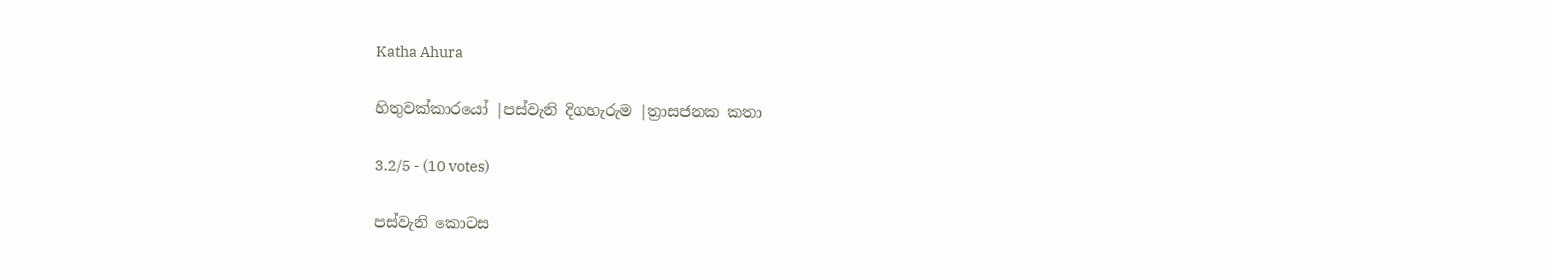Katha Ahura

හිතුවක්කාරයෝ |පස්වැනි දිගහැරුම |ත්‍රාසජනක කතා

3.2/5 - (10 votes)

පස්වැනි කොටස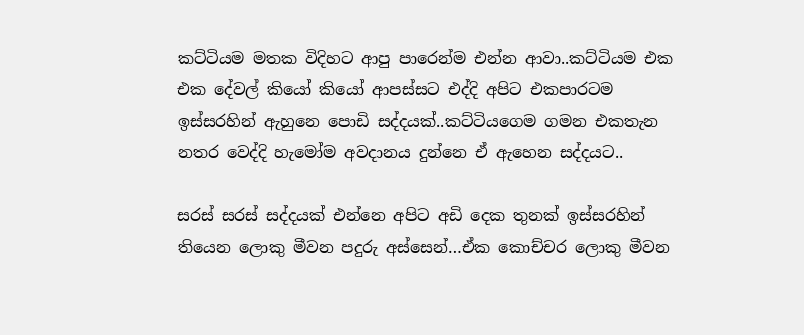කට්ටියම මතක විදිහට ආපු පාරෙන්ම එන්න ආවා..කට්ටියම එක එක දේවල් කියෝ කියෝ ආපස්සට එද්දි අපිට එකපාරටම ඉස්සරහින් ඇහුනෙ පොඩි සද්දයක්..කට්ටියගෙම ගමන එකතැන නතර වෙද්දි හැමෝම අවදානය දුන්නෙ ඒ ඇහෙන සද්දයට..

සරස් සරස් සද්දයක් එන්නෙ අපිට අඩි දෙක තුනක් ඉස්සරහින් තියෙන ලොකු මීවන පදුරු අස්සෙන්…ඒක කොච්චර ලොකු මීවන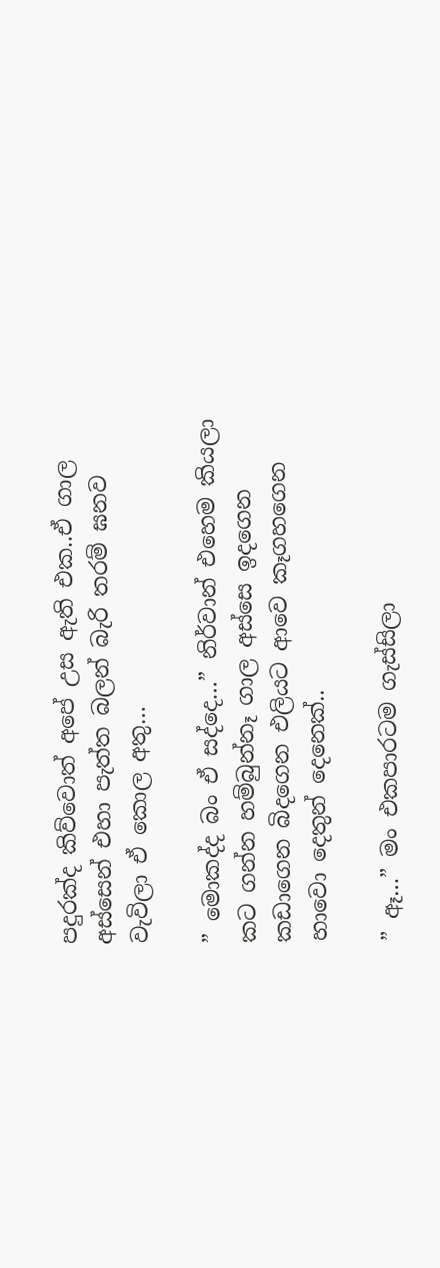පදුරක්ද කිව්වොත් අපේ උස ඇති එක..ඒ ගාල අස්සෙන් එහා පැත්ත බලන් බැරි තරම් ඝනව වැවිලා ඒ කොල අතු…

” මොකද්ද බං ඒ සද්දෙ…” නිර්වාන් එහෙම කියලා කට ගන්න හම්බුන්නෑ ගාල අස්සෙ ඉදගෙන කඩාගෙන බිදගෙන එලියට ආවෙ කෑගහගෙන හාවො දෙතුන් දෙනෙක්..

” ඈ…” මං එකපාරටම ගැස්සිලා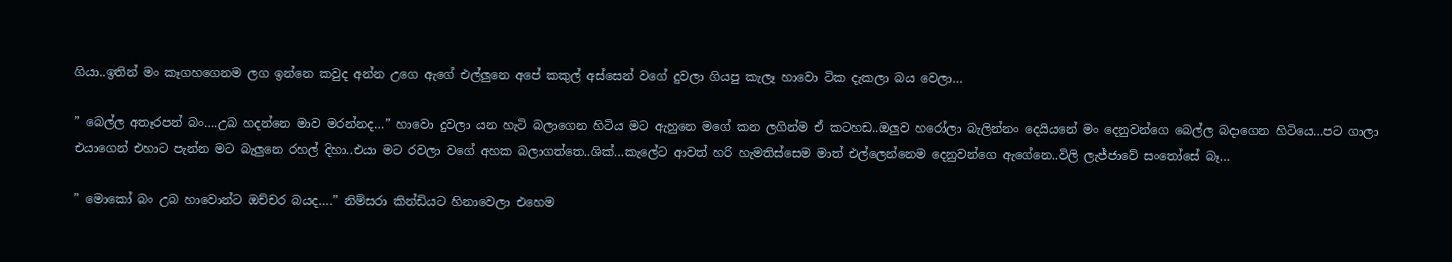ගියා..ඉතින් මං කෑගහගෙනම ලග ඉන්නෙ කවුද අන්න උගෙ ඇගේ එල්ලුනෙ අපේ කකුල් අස්සෙන් වගේ දුවලා ගියපු කැලෑ හාවො ටික දැකලා බය වෙලා…

” බෙල්ල අතෑරපන් බං….උබ හදන්නෙ මාව මරන්නද…” හාවො දුවලා යන හැටි බලාගෙන හිටිය මට ඇහුනෙ මගේ කන ලගින්ම ඒ කටහඩ..ඔලුව හරෝලා බැලින්නං දෙයියනේ මං දෙනුවන්ගෙ බෙල්ල බදාගෙන හිටියෙ…පට ගාලා එයාගෙන් එහාට පැන්න මට බැලුනෙ රහල් දිහා..එයා මට රවලා වගේ අහක බලාගත්තෙ..ශික්…කැලේට ආවත් හරි හැමතිස්සෙම මාත් එල්ලෙන්නෙම දෙනුවන්ගෙ ඇගේනෙ..විලි ලැජ්ජාවේ සංතෝසේ බෑ…

” මොකෝ බං උබ හාවොන්ට ඔච්චර බයද….” නිම්සරා කින්ඩියට හිනාවෙලා එහෙම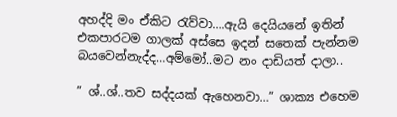අහද්දි මං ඒකිට රැව්වා….ඇයි දෙයියනේ ඉතින් එකපාරටම ගාලක් අස්සෙ ඉදන් සතෙක් පැන්නම බයවෙන්නැද්ද…අම්මෝ..මට නං දාඩියත් දාලා..

” ශ්..ශ්..තව සද්දයක් ඇහෙනවා…” ශාක්‍ය එහෙම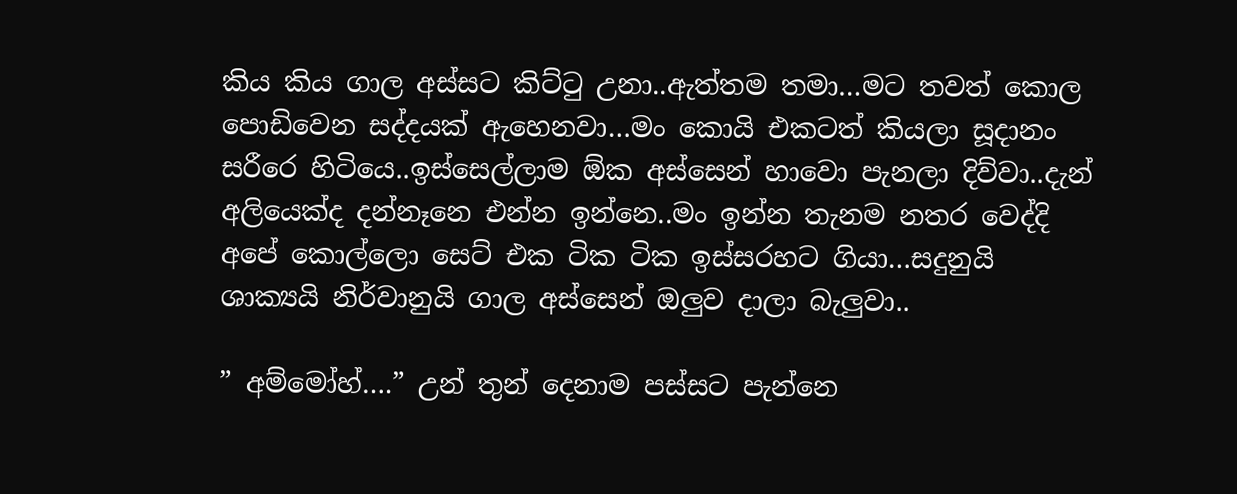කිය කිය ගාල අස්සට කිට්ටු උනා..ඇත්තම තමා…මට තවත් කොල පොඩිවෙන සද්දයක් ඇහෙනවා…මං කොයි එකටත් කියලා සූදානං සරීරෙ හිටියෙ..ඉස්සෙල්ලාම ඕක අස්සෙන් හාවො පැනලා දිව්වා..දැන් අලියෙක්ද දන්නෑනෙ එන්න ඉන්නෙ..මං ඉන්න තැනම නතර වෙද්දි අපේ කොල්ලො සෙට් එක ටික ටික ඉස්සරහට ගියා…සදුනුයි ශාක්‍යයි නිර්වානුයි ගාල අස්සෙන් ඔලුව දාලා බැලුවා..

” අම්මෝහ්….” උන් තුන් දෙනාම පස්සට පැන්නෙ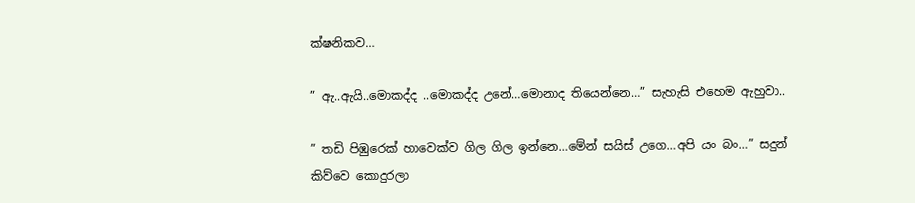ක්ෂනිකව…

” ඇ..ඇයි..මොකද්ද ..මොකද්ද උනේ…මොනාද තියෙන්නෙ…” සැහැසි එහෙම ඇහුවා..

” තඩි පිඹුරෙක් හාවෙක්ව ගිල ගිල ඉන්නෙ…මේන් සයිස් උගෙ…අපි යං බං…” සදුන් කිව්වෙ කොදුරලා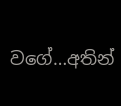වගේ…අතින්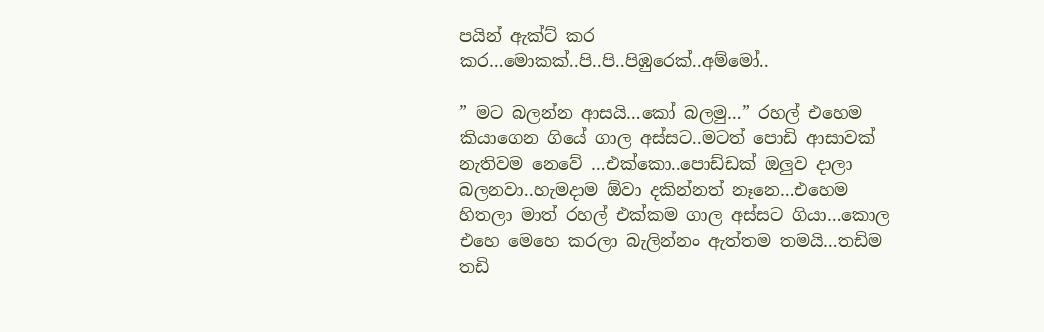පයින් ඇක්ට් කර කර…මොකක්..පි..පි..පිඹුරෙක්..අම්මෝ..

” මට බලන්න ආසයි…කෝ බලමු…” රහල් එහෙම කියාගෙන ගියේ ගාල අස්සට..මටත් පොඩි ආසාවක් නැතිවම නෙවේ …එක්කො..පොඩ්ඩක් ඔලුව දාලා බලනවා..හැමදාම ඕවා දකින්නත් නෑනෙ…එහෙම හිතලා මාත් රහල් එක්කම ගාල අස්සට ගියා…කොල එහෙ මෙහෙ කරලා බැලින්නං ඇත්තම තමයි…තඩිම තඩි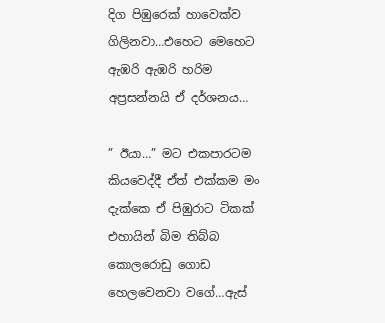දිග පිඹුරෙක් හාවෙක්ව ගිලිනවා…එහෙට මෙහෙට ඇඹරි ඇඹරි හරිම අප්‍රසන්නයි ඒ දර්ශනය…

” ඊයා…” මට එකපාරටම කියවෙද්දී ඒත් එක්කම මං දැක්කෙ ඒ පිඹුරාට ටිකක් එහායින් බිම තිබ්බ කොලරොඩු ගොඩ හෙලවෙනවා වගේ…ඇස්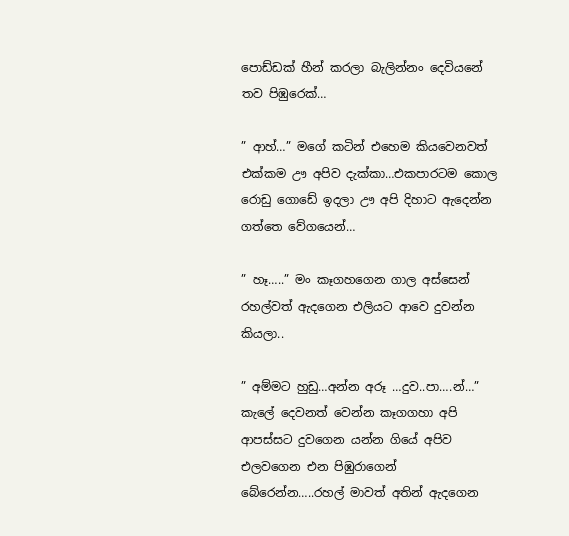පොඩ්ඩක් හීන් කරලා බැලින්නං දෙවියනේ තව පිඹුරෙක්…

” ආහ්…” මගේ කටින් එහෙම කියවෙනවත් එක්කම ඌ අපිව දැක්කා…එකපාරටම කොල රොඩු ගොඩේ ඉදලා ඌ අපි දිහාට ඇදෙන්න ගත්තෙ වේගයෙන්…

” හෑ…..” මං කෑගහගෙන ගාල අස්සෙන් රහල්වත් ඇදගෙන එලියට ආවෙ දුවන්න කියලා..

” අම්මට හුඩු…අන්න අරූ …දුව..පා….න්…” කැලේ දෙවනත් වෙන්න කෑගගහා අපි ආපස්සට දුවගෙන යන්න ගියේ අපිව එලවගෙන එන පිඹුරාගෙන් බේරෙන්න…..රහල් මාවත් අතින් ඇදගෙන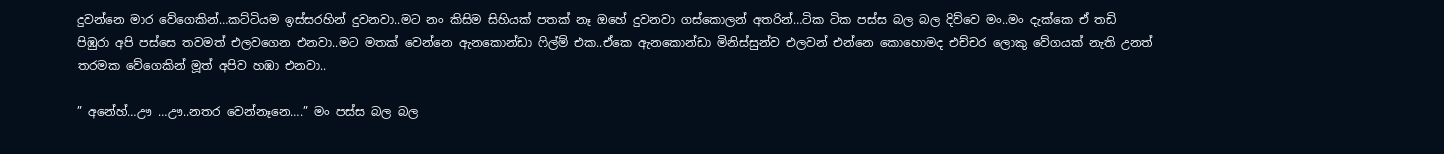දුවන්නෙ මාර වේගෙකින්…කට්ටියම ඉස්සරහින් දුවනවා..මට නං කිසිම සිහියක් පතක් නෑ ඔහේ දුවනවා ගස්කොලන් අතරින්…ටික ටික පස්ස බල බල දිව්වෙ මං..මං දැක්කෙ ඒ තඩි පිඹුරා අපි පස්සෙ තවමත් එලවගෙන එනවා..මට මතක් වෙන්නෙ ඇනකොන්ඩා ෆිල්ම් එක..ඒකෙ ඇනකොන්ඩා මිනිස්සුන්ව එලවන් එන්නෙ කොහොමද එච්චර ලොකු වේගයක් නැති උනත් තරමක වේගෙකින් මූත් අපිව හඹා එනවා..

” අනේහ්…ඌ …ඌ..නතර වෙන්නෑනෙ….” මං පස්ස බල බල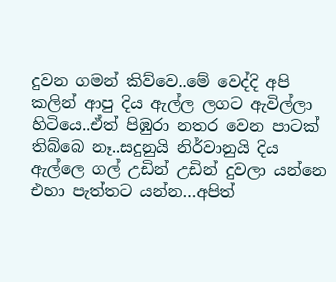දුවන ගමන් කිව්වෙ..මේ වෙද්දි අපි කලින් ආපු දිය ඇල්ල ලගට ඇවිල්ලා හිටියෙ..ඒත් පිඹුරා නතර වෙන පාටක් තිබ්බෙ නෑ..සදුනුයි නිර්වානුයි දිය ඇල්ලෙ ගල් උඩින් උඩින් දුවලා යන්නෙ එහා පැත්තට යන්න…අපිත්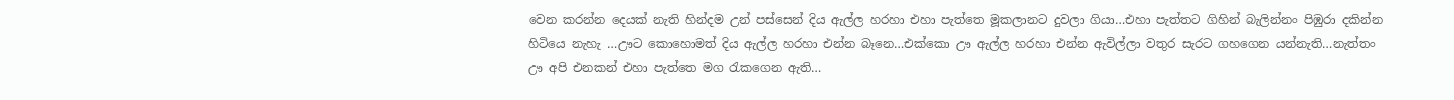වෙන කරන්න දෙයක් නැති හින්දම උන් පස්සෙන් දිය ඇල්ල හරහා එහා පැත්තෙ මූකලානට දුවලා ගියා…එහා පැත්තට ගිහින් බැලින්නං පිඹුරා දකින්න හිටියෙ නැහැ …ඌට කොහොමත් දිය ඇල්ල හරහා එන්න බෑනෙ…එක්කො ඌ ඇල්ල හරහා එන්න ඇවිල්ලා වතුර සැරට ගහගෙන යන්නැති…නැත්තං ඌ අපි එනකන් එහා පැත්තෙ මග රැකගෙන ඇති…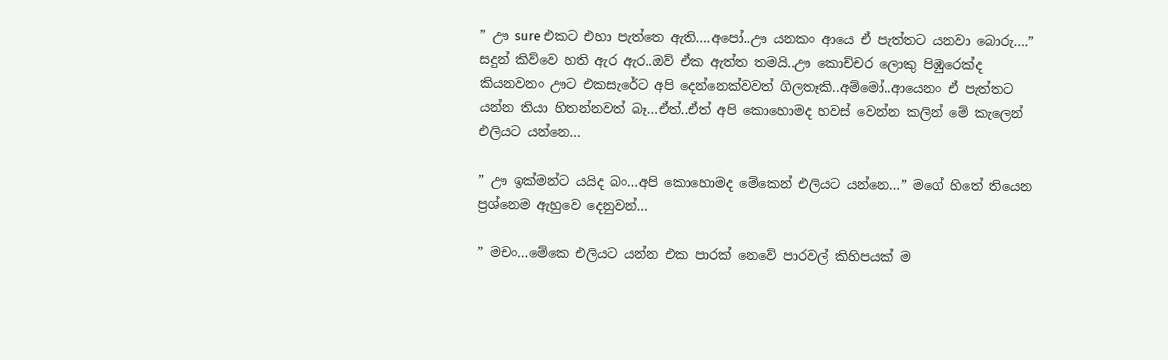” ඌ sure එකට එහා පැත්තෙ ඇති….අපෝ..ඌ යනකං ආයෙ ඒ පැත්තට යනවා බොරු….” සදුන් කිව්වෙ හති ඇර ඇර..ඔව් ඒක ඇත්ත තමයි..ඌ කොච්චර ලොකු පිඹුරෙක්ද කියනවනං ඌට එකසැරේට අපි දෙන්නෙක්වවත් ගිලතෑකි..අම්මෝ..ආයෙනං ඒ පැත්තට යන්න තියා හිතන්නවත් බෑ…ඒත්..ඒත් අපි කොහොමද හවස් වෙන්න කලින් මේ කැලෙන් එලියට යන්නෙ…

” ඌ ඉක්මන්ට යයිද බං…අපි කොහොමද මේකෙන් එලියට යන්නෙ…” මගේ හිතේ තියෙන ප්‍රශ්නෙම ඇහුවෙ දෙනුවන්…

” මචං…මේකෙ එලියට යන්න එක පාරක් නෙවේ පාරවල් කිහිපයක් ම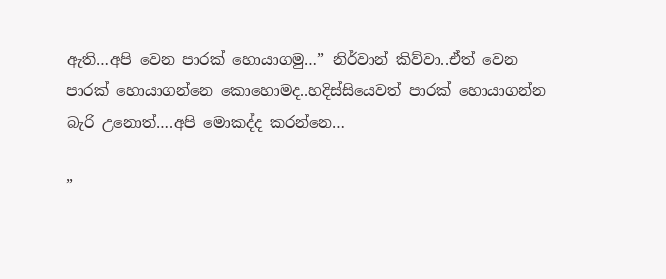ඇති…අපි වෙන පාරක් හොයාගමු…” නිර්වාන් කිව්වා..ඒත් වෙන පාරක් හොයාගන්නෙ කොහොමද..හදිස්සියෙවත් පාරක් හොයාගන්න බැරි උනොත්….අපි මොකද්ද කරන්නෙ…

”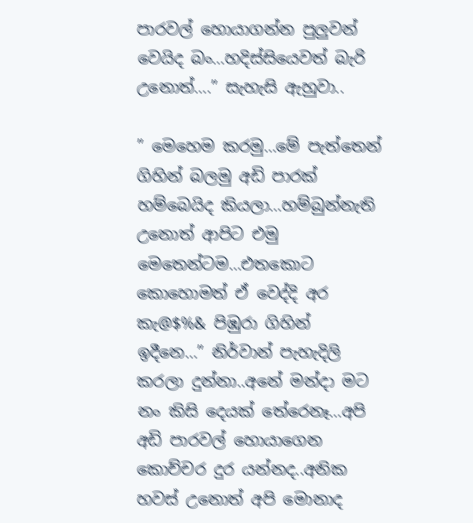පාරවල් හොයාගන්න පුලුවන් වෙයිද බං…හදිස්සියෙවත් බැරි උනොත්….” සැහැසි ඇහුවා..

” මෙහෙම කරමු…මේ පැත්තෙන් ගිහින් බලමු අඩි පාරක් හම්බෙයිද කියලා…හම්බුන්නැති උනොත් ආපිට එමු මෙතෙන්ටම…එතකොට කොහොමත් ඒ වෙද්දි අර කැ@$%& පිඹුරා ගිහින් ඉදීනෙ…” නිර්වාන් පැහැදිලි කරලා දුන්නා..අනේ මන්දා මට නං කිසි දෙයක් තේරෙනෑ…අපි අඩි පාරවල් හොයාගෙන කොච්චර දුර යන්නද..අනික හවස් උනොත් අපි මොනාද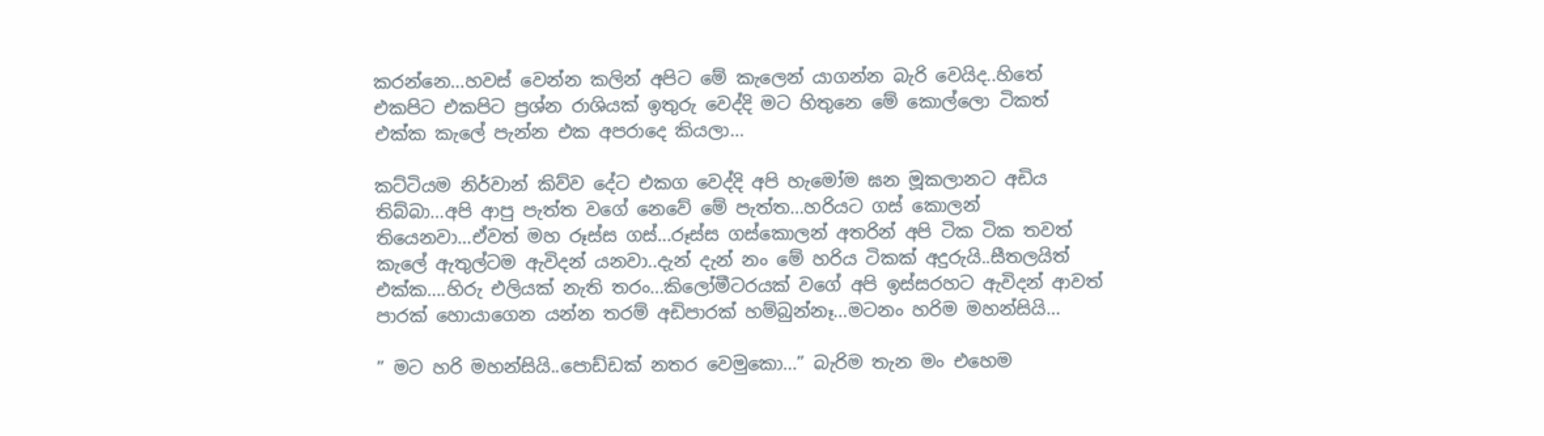කරන්නෙ…හවස් වෙන්න කලින් අපිට මේ කැලෙන් යාගන්න බැරි වෙයිද..හිතේ එකපිට එකපිට ප්‍රශ්න රාශියක් ඉතුරු වෙද්දි මට හිතුනෙ මේ කොල්ලො ටිකත් එක්ක කැලේ පැන්න එක අපරාදෙ කියලා…

කට්ටියම නිර්වාන් කිව්ව දේට එකග වෙද්දි අපි හැමෝම ඝන මූකලානට අඩිය තිබ්බා…අපි ආපු පැත්ත වගේ නෙවේ මේ පැත්ත…හරියට ගස් කොලන් තියෙනවා…ඒවත් මහ රූස්ස ගස්…රූස්ස ගස්කොලන් අතරින් අපි ටික ටික තවත් කැලේ ඇතුල්ටම ඇවිදන් යනවා..දැන් දැන් නං මේ හරිය ටිකක් අදුරුයි..සීතලයිත් එක්ක….හිරු එලියක් නැති තරං…කිලෝමීටරයක් වගේ අපි ඉස්සරහට ඇවිදන් ආවත් පාරක් හොයාගෙන යන්න තරම් අඩිපාරක් හම්බුන්නෑ…මටනං හරිම මහන්සියි…

” මට හරි මහන්සියි..පොඩ්ඩක් නතර වෙමුකො…” බැරිම තැන මං එහෙම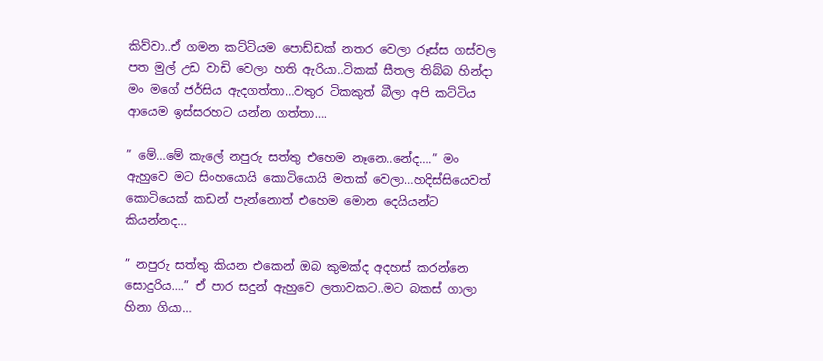කිව්වා..ඒ ගමන කට්ටියම පොඩ්ඩක් නතර වෙලා රූස්ස ගස්වල පත මුල් උඩ වාඩි වෙලා හති ඇරියා..ටිකක් සීතල තිබ්බ හින්දා මං මගේ ජර්සිය ඇදගත්තා…වතුර ටිකකුත් බීලා අපි කට්ටිය ආයෙම ඉස්සරහට යන්න ගත්තා….

” මේ…මේ කැලේ නපුරු සත්තු එහෙම නෑනෙ..නේද….” මං ඇහුවෙ මට සිංහයොයි කොටියොයි මතක් වෙලා…හදිස්සියෙවත් කොටියෙක් කඩන් පැන්නොත් එහෙම මොන දෙයියන්ට කියන්නද…

” නපුරු සත්තු කියන එකෙන් ඔබ කුමක්ද අදහස් කරන්නෙ සොදුරිය….” ඒ පාර සදුන් ඇහුවෙ ලතාවකට..මට බකස් ගාලා හිනා ගියා…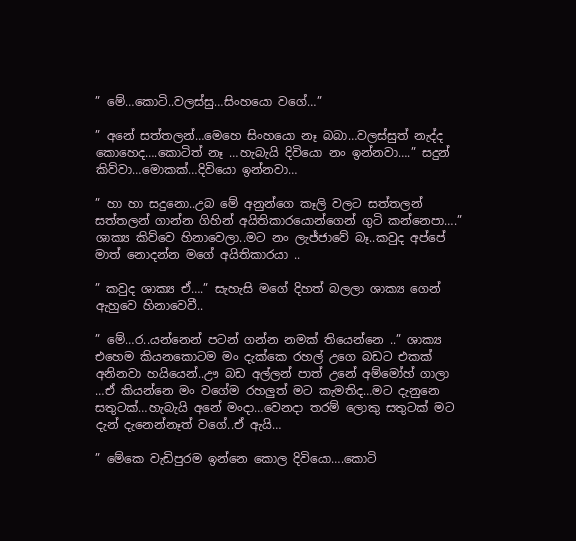” මේ…කොටි..වලස්සු…සිංහයො වගේ…”

” අනේ සත්තලන්…මෙහෙ සිංහයො නෑ බබා…වලස්සුත් නැද්ද කොහෙද….කොටිත් නෑ …හැබැයි දිවියො නං ඉන්නවා….” සදුන් කිව්වා…මොකක්…දිවියො ඉන්නවා…

” හා හා සදුනො..උබ මේ අනුන්ගෙ කෑලි වලට සත්තලන් සත්තලන් ගාන්න ගිහින් අයිතිකාරයොන්ගෙන් ගුටි කන්නෙපා….” ශාක්‍ය කිව්වෙ හිනාවෙලා..මට නං ලැජ්ජාවේ බෑ..කවුද අප්පේ මාත් නොදන්න මගේ අයිතිකාරයා ..

” කවුද ශාක්‍ය ඒ….” සැහැසි මගේ දිහත් බලලා ශාක්‍ය ගෙන් ඇහුවෙ හිනාවෙවී..

” මේ…ර..යන්නෙන් පටන් ගන්න නමක් තියෙන්නෙ ..” ශාක්‍ය එහෙම කියනකොටම මං දැක්කෙ රහල් උගෙ බඩට එකක් අනිනවා හයියෙන්..ඌ බඩ අල්ලන් පාත් උනේ අම්මෝහ් ගාලා …ඒ කියන්නෙ මං වගේම රහලුත් මට කැමතිද…මට දැනුනෙ සතුටක්…හැබැයි අනේ මංදා…වෙනදා තරම් ලොකු සතුටක් මට දැන් දැනෙන්නෑත් වගේ..ඒ ඇයි…

” මේකෙ වැඩිපුරම ඉන්නෙ කොල දිවියො….කොටි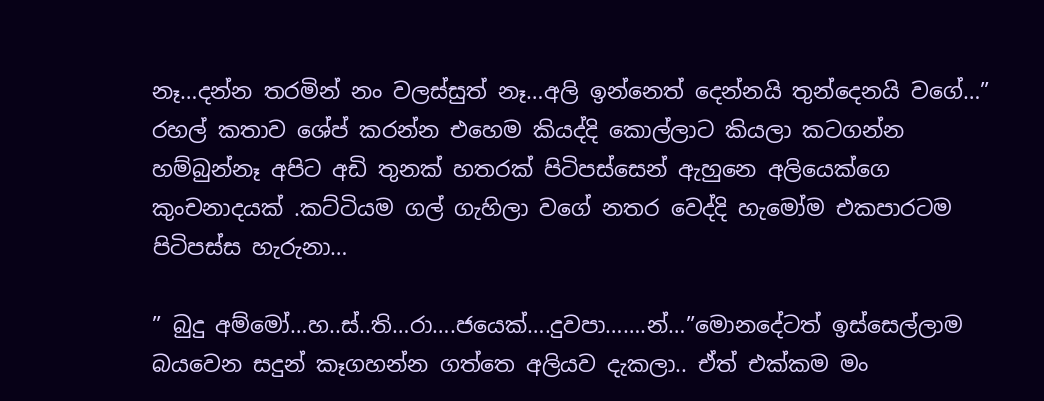නෑ…දන්න තරමින් නං වලස්සුත් නෑ…අලි ඉන්නෙත් දෙන්නයි තුන්දෙනයි වගේ…” රහල් කතාව ශේප් කරන්න එහෙම කියද්දි කොල්ලාට කියලා කටගන්න හම්බුන්නෑ අපිට අඩි තුනක් හතරක් පිටිපස්සෙන් ඇහුනෙ අලියෙක්ගෙ කුංචනාදයක් .කට්ටියම ගල් ගැහිලා වගේ නතර වෙද්දි හැමෝම එකපාරටම පිටිපස්ස හැරුනා…

” බුදු අම්මෝ…හ..ස්..ති…රා….ජයෙක්….දුවපා…….න්…”මොනදේටත් ඉස්සෙල්ලාම බයවෙන සදුන් කෑගහන්න ගත්තෙ අලියව දැකලා.. ඒත් එක්කම මං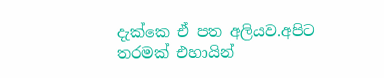දැක්කෙ ඒ පත අලියව.අපිට තරමක් එහායින්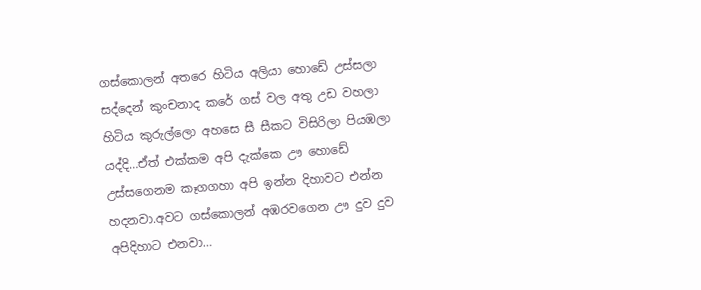ගස්කොලන් අතරෙ හිටිය අලියා හොඩේ උස්සලා සද්දෙන් කුංචනාද කරේ ගස් වල අතු උඩ වහලා හිටිය කුරුල්ලො අහසෙ සී සීකට විසිරිලා පියඹලා යද්දි…ඒත් එක්කම අපි දැක්කෙ ඌ හොඩේ උස්සගෙනම කෑගගහා අපි ඉන්න දිහාවට එන්න හදනවා.අවට ගස්කොලන් අඹරවගෙන ඌ දුව දුව අපිදිහාට එනවා…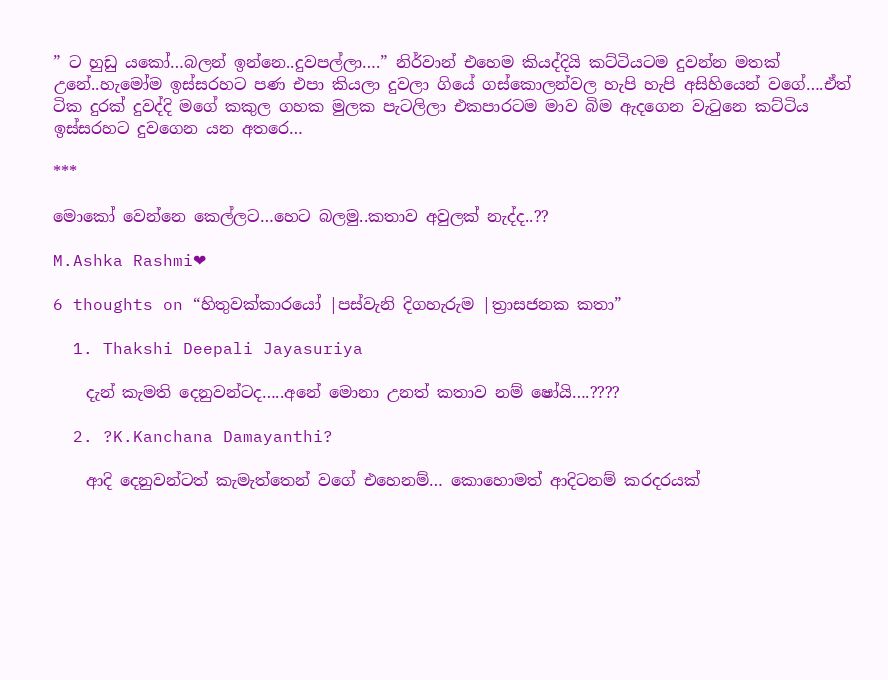” ට හුඩු යකෝ…බලන් ඉන්නෙ..දුවපල්ලා….” නිර්වාන් එහෙම කියද්දියි කට්ටියටම දුවන්න මතක් උනේ..හැමෝම ඉස්සරහට පණ එපා කියලා දුවලා ගියේ ගස්කොලන්වල හැපි හැපි අසිහියෙන් වගේ….ඒත් ටික දුරක් දුවද්දි මගේ කකුල ගහක මුලක පැටලිලා එකපාරටම මාව බිම ඇදගෙන වැටුනෙ කට්ටිය ඉස්සරහට දුවගෙන යන අතරෙ…

***

මොකෝ වෙන්නෙ කෙල්ලට…හෙට බලමු..කතාව අවුලක් නැද්ද..??

M.Ashka Rashmi❤

6 thoughts on “හිතුවක්කාරයෝ |පස්වැනි දිගහැරුම |ත්‍රාසජනක කතා”

  1. Thakshi Deepali Jayasuriya

    දැන් කැමති දෙනුවන්ටද…..අනේ මොනා උනත් කතාව නම් ෂෝයි….????

  2. ?K.Kanchana Damayanthi?

    ආදි දෙනුවන්ටත් කැමැත්තෙන් වගේ එහෙනම්… කොහොමත් ආදිටනම් කරදරයක්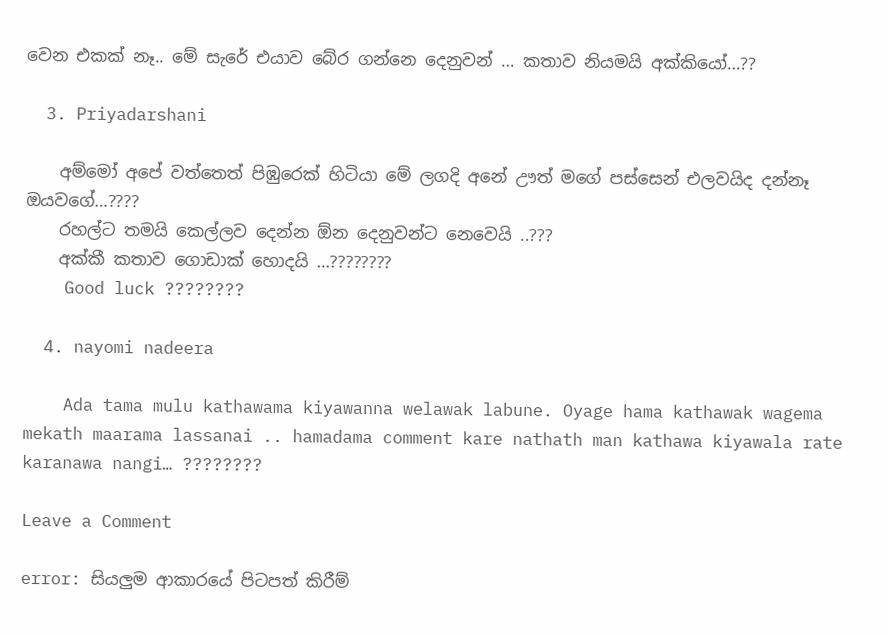වෙන එකක් නෑ.. මේ සැරේ එයාව බේර ගන්නෙ දෙනුවන් … කතාව නියමයි අක්කියෝ…??

  3. Priyadarshani

    අම්මෝ අපේ වත්තෙත් පිඹුරෙක් හිටියා මේ ලගදි අනේ ඌත් මගේ පස්සෙන් එලවයිද දන්නෑ ඔයවගේ…????
    රහල්ට තමයි කෙල්ලව දෙන්න ඕන දෙනුවන්ට නෙවෙයි ..???
    අක්කී කතාව ගොඩාක් හොදයි …????????
    Good luck ????????

  4. nayomi nadeera

    Ada tama mulu kathawama kiyawanna welawak labune. Oyage hama kathawak wagema mekath maarama lassanai .. hamadama comment kare nathath man kathawa kiyawala rate karanawa nangi… ????????

Leave a Comment

error: සියලුම ආකාරයේ පිටපත් කිරීම්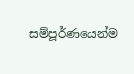සම්පූර්ණයෙන්ම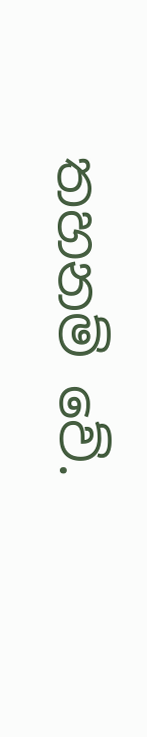තහනම් වේ.